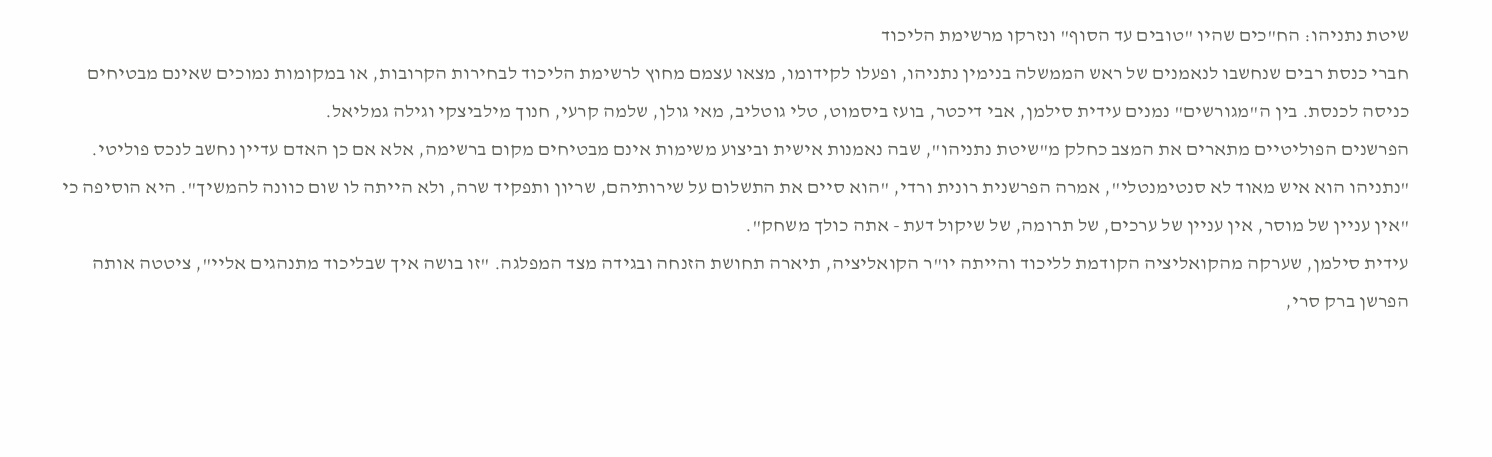שיטת נתניהו: הח"כים שהיו "טובים עד הסוף" ונזרקו מרשימת הליכוד
חברי כנסת רבים שנחשבו לנאמנים של ראש הממשלה בנימין נתניהו, ופעלו לקידומו, מצאו עצמם מחוץ לרשימת הליכוד לבחירות הקרובות, או במקומות נמוכים שאינם מבטיחים כניסה לכנסת. בין ה"מגורשים" נמנים עידית סילמן, אבי דיכטר, בועז ביסמוט, טלי גוטליב, מאי גולן, שלמה קרעי, חנוך מילביצקי וגילה גמליאל.
הפרשנים הפוליטיים מתארים את המצב כחלק מ"שיטת נתניהו", שבה נאמנות אישית וביצוע משימות אינם מבטיחים מקום ברשימה, אלא אם כן האדם עדיין נחשב לנכס פוליטי. "נתניהו הוא איש מאוד לא סנטימנטלי", אמרה הפרשנית רונית ורדי, "הוא סיים את התשלום על שירותיהם, שריון ותפקיד שרה, ולא הייתה לו שום כוונה להמשיך". היא הוסיפה כי "אין עניין של מוסר, אין עניין של ערכים, של תרומה, של שיקול דעת - אתה כולך משחק".
עידית סילמן, שערקה מהקואליציה הקודמת לליכוד והייתה יו"ר הקואליציה, תיארה תחושת הזנחה ובגידה מצד המפלגה. "זו בושה איך שבליכוד מתנהגים אליי", ציטטה אותה הפרשן ברק סרי,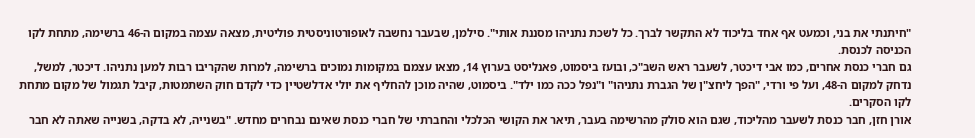"חיתנתי את בני, וכמעט אף אחד בליכוד לא התקשר לברך. כל לשכת נתניהו מסננת אותי". סילמן, שבעבר נחשבה לאופורטוניסטית פוליטית, מצאה עצמה במקום ה-46 ברשימה, מתחת לקו הכניסה לכנסת.
גם חברי כנסת אחרים, כמו אבי דיכטר, לשעבר ראש השב"כ, ובועז ביסמוט, פאנליסט בערוץ 14, מצאו עצמם במקומות נמוכים ברשימה, למרות שהקריבו רבות למען נתניהו. דיכטר, למשל, נדחק למקום ה-48, ועל פי ורדי, "הפך ליחצ"ן של הגברת נתניהו" ו"נפל ככה כמו ילד". ביסמוט, שהיה מוכן להחליף את יולי אדלשטיין כדי לקדם חוק השתמטות, קיבל תגמול של מקום מתחת לקו הסקרים.
אורן חזן, חבר כנסת לשעבר מהליכוד, שגם הוא סולק מהרשימה בעבר, תיאר את הקושי הכלכלי והחברתי של חברי כנסת שאינם נבחרים מחדש. "בשנייה, לא בדקה, בשנייה שאתה לא חבר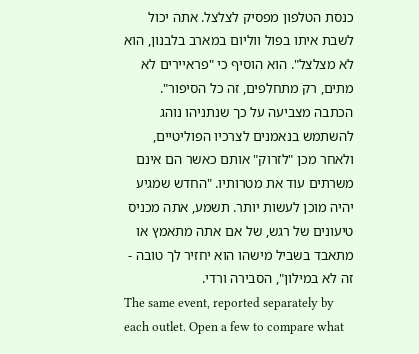כנסת הטלפון מפסיק לצלצל. אתה יכול לשבת איתו בפול ווליום במארב בלבנון, הוא לא מצלצל". הוא הוסיף כי "פראיירים לא מתים, רק מתחלפים, זה כל הסיפור".
הכתבה מצביעה על כך שנתניהו נוהג להשתמש בנאמנים לצרכיו הפוליטיים, ולאחר מכן "לזרוק" אותם כאשר הם אינם משרתים עוד את מטרותיו. "החדש שמגיע יהיה מוכן לעשות יותר. תשמע, אתה מכניס טיעונים של רגש, של אם אתה מתאמץ או מתאבד בשביל מישהו הוא יחזיר לך טובה - זה לא במילון", הסבירה ורדי.
The same event, reported separately by each outlet. Open a few to compare what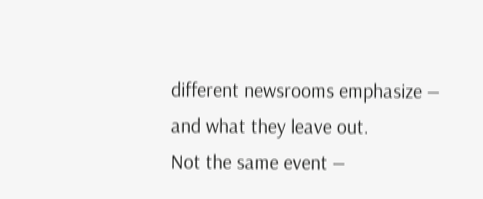different newsrooms emphasize — and what they leave out.
Not the same event —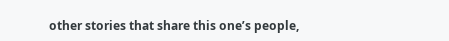other stories that share this one’s people,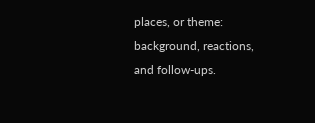places, or theme: background, reactions, and follow-ups.